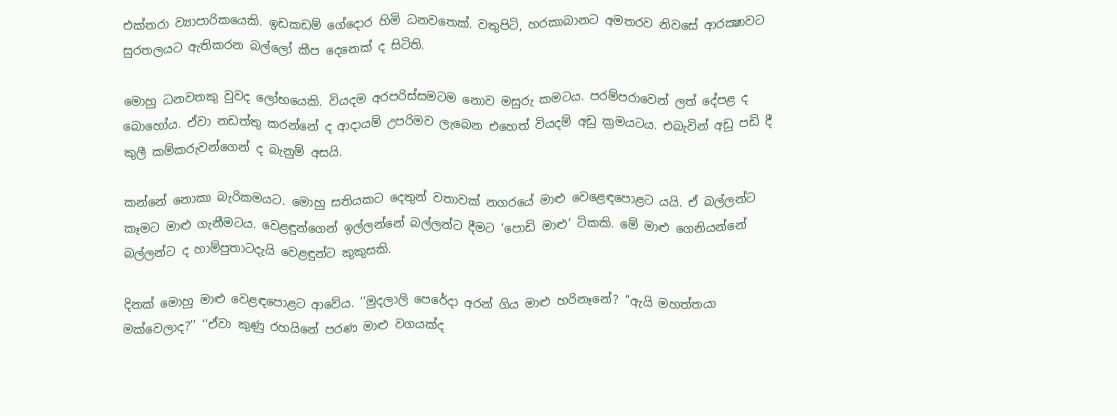එක්තරා ව්‍යාපාරිකයෙකි. ඉඩකඩම් ගේදොර හිමි ධනවතෙක්. වතුපිටි, හරකාබානට අමතරව නිවසේ ආරක්‍ෂාවට සුරතලයට ඇතිකරන බල්ලෝ කීප දෙනෙක් ද සිටිති.

මොහු ධනවතකු වුවද ලෝභයෙකි. වියදම අරපරිස්සමටම නොව මසුරු කමටය. පරම්පරාවෙන් ලත් දේපළ ද බොහෝය. ඒවා නඩත්තු කරන්නේ ද ආදායම් උපරිමව ලැබෙන එහෙත් වියදම් අඩු ක්‍රමයටය. එබැවින් අඩු පඩි දී කුලී කම්කරුවන්ගෙන් ද බැනුම් අසයි.

කන්නේ නොකා බැරිකමයට. මොහු සතියකට දෙතුන් වතාවක් නගරයේ මාළු වෙළෙඳපොළට යයි. ඒ බල්ලන්ට කෑමට මාළු ගැනීමටය. වෙළඳුන්ගෙන් ඉල්ලන්නේ බල්ලන්ට දීමට ‘පොඩි මාළු’ ටිකකි. මේ මාළු ගෙනියන්නේ බල්ලන්ට ද හාම්පුතාටදැයි වෙළඳුන්ට කුකුසකි.

දිනක් මොහු මාළු වෙළඳපොළට ආවේය. ‘‘මුදලාලි පෙරේදා අරන් ගිය මාළු හරිනෑනේ? ‘‘ඇයි මහත්තයා මක්වෙලාද?’’ ‘‘ඒවා කුණු රහයිනේ පරණ මාළු වගයක්ද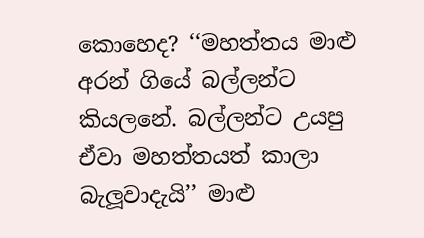කොහෙද? ‘‘මහත්තය මාළු අරන් ගියේ බල්ලන්ට කියලනේ. බල්ලන්ට උයපු ඒවා මහත්තයත් කාලා බැලූවාදැයි’’ මාළු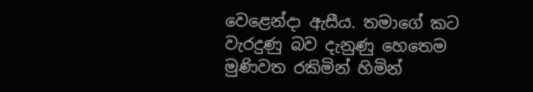වෙළෙන්දා ඇසීය. තමාගේ කට වැරදුණු බව දැනුණු හෙතෙම මුණිවත රකිමින් හිමින්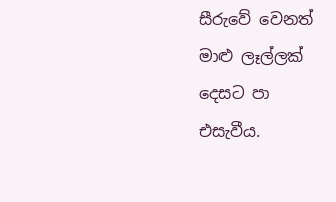සීරුවේ වෙනත් මාළු ලෑල්ලක් දෙසට පා එසැවීය.